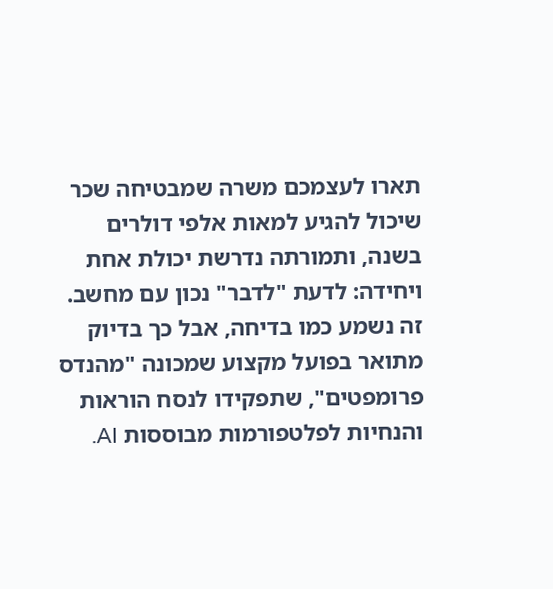תארו לעצמכם משרה שמבטיחה שכר שיכול להגיע למאות אלפי דולרים בשנה, ותמורתה נדרשת יכולת אחת ויחידה: לדעת "לדבר" נכון עם מחשב. זה נשמע כמו בדיחה, אבל כך בדיוק מתואר בפועל מקצוע שמכונה "מהנדס פרומפטים", שתפקידו לנסח הוראות והנחיות לפלטפורמות מבוססות AI.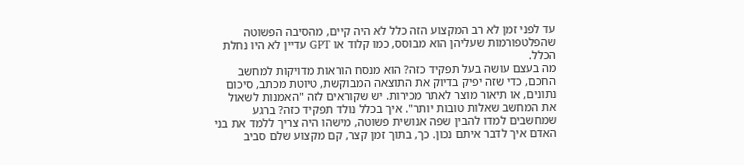עד לפני זמן לא רב המקצוע הזה כלל לא היה קיים, מהסיבה הפשוטה שהפלטפורמות שעליהן הוא מבוסס, כמו קלוד או GPT עדיין לא היו נחלת הכלל.
מה בעצם עושה בעל תפקיד כזה? הוא מנסח הוראות מדויקות למחשב החכם, כדי שזה יפיק בדיוק את התוצאה המבוקשת, טיוטת מכתב, סיכום נתונים, או תיאור מוצר לאתר מכירות. יש שקוראים לזה "האמנות לשאול את המחשב שאלות טובות יותר". איך בכלל נולד תפקיד כזה? ברגע שמחשבים למדו להבין שפה אנושית פשוטה, מישהו היה צריך ללמד את בני האדם איך לדבר איתם נכון. כך, בתוך זמן קצר, קם מקצוע שלם סביב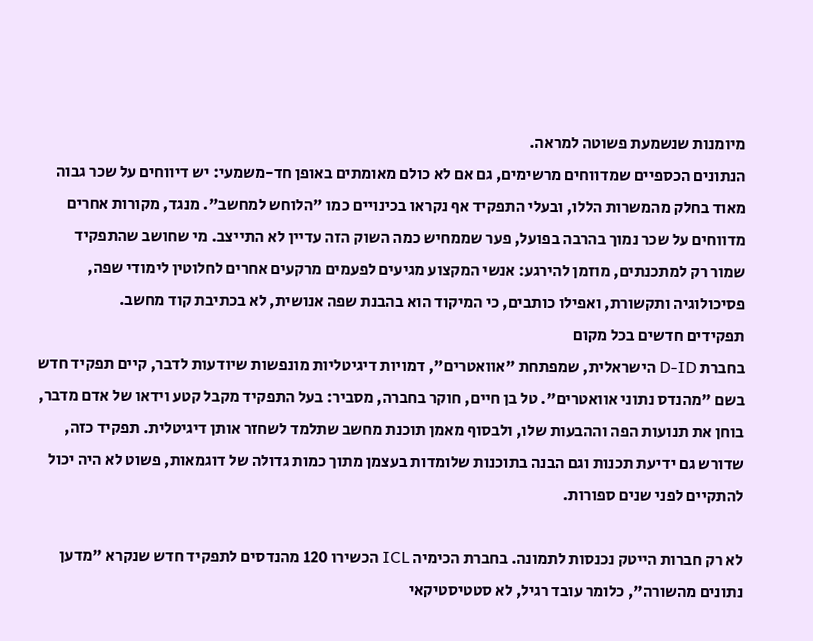מיומנות שנשמעת פשוטה למראה.
הנתונים הכספיים שמדווחים מרשימים, גם אם לא כולם מאומתים באופן חד-משמעי: יש דיווחים על שכר גבוה מאוד בחלק מהמשרות הללו, ובעלי התפקיד אף נקראו בכינויים כמו "הלוחש למחשב". מנגד, מקורות אחרים מדווחים על שכר נמוך בהרבה בפועל, פער שממחיש כמה השוק הזה עדיין לא התייצב. מי שחושב שהתפקיד שמור רק למתכנתים, מוזמן להירגע: אנשי המקצוע מגיעים לפעמים מרקעים אחרים לחלוטין לימודי שפה, פסיכולוגיה ותקשורת, ואפילו כותבים, כי המיקוד הוא בהבנת שפה אנושית, לא בכתיבת קוד מחשב.
תפקידים חדשים בכל מקום
בחברת D-ID הישראלית, שמפתחת "אוואטרים", דמויות דיגיטליות מונפשות שיודעות לדבר, קיים תפקיד חדש בשם "מהנדס נתוני אוואטרים". טל בן חיים, חוקר בחברה, מסביר: בעל התפקיד מקבל קטע וידאו של אדם מדבר, בוחן את תנועות הפה וההבעות שלו, ולבסוף מאמן תוכנת מחשב שתלמד לשחזר אותן דיגיטלית. תפקיד כזה, שדורש גם ידיעת תכנות וגם הבנה בתוכנות שלומדות בעצמן מתוך כמות גדולה של דוגמאות, פשוט לא היה יכול להתקיים לפני שנים ספורות.

לא רק חברות הייטק נכנסות לתמונה. בחברת הכימיה ICL הכשירו 120 מהנדסים לתפקיד חדש שנקרא "מדען נתונים מהשורה", כלומר עובד רגיל, לא סטטיסטיקאי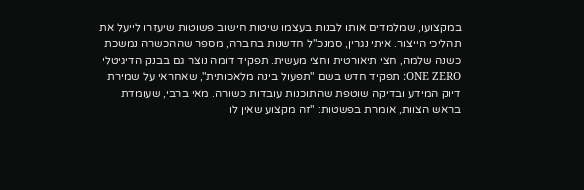במקצועו, שמלמדים אותו לבנות בעצמו שיטות חישוב פשוטות שיעזרו לייעל את תהליכי הייצור. איתי נגרין, סמנכ"ל חדשנות בחברה, מספר שההכשרה נמשכת כשנה שלמה, חצי תיאורטית וחצי מעשית. תפקיד דומה נוצר גם בבנק הדיגיטלי ONE ZERO: תפקיד חדש בשם "תפעול בינה מלאכותית", שאחראי על שמירת דיוק המידע ובדיקה שוטפת שהתוכנות עובדות כשורה. מאי ברבי, שעומדת בראש הצוות, אומרת בפשטות: "זה מקצוע שאין לו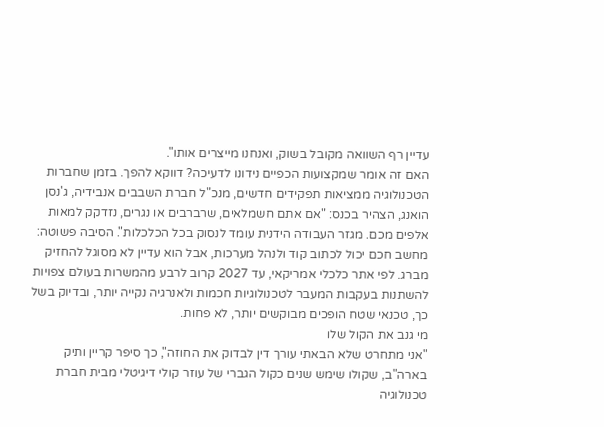עדיין רף השוואה מקובל בשוק, ואנחנו מייצרים אותו".
האם זה אומר שמקצועות הכפיים נידונו לדעיכה? דווקא להפך. בזמן שחברות הטכנולוגיה ממציאות תפקידים חדשים, מנכ"ל חברת השבבים אנבידיה, ג'נסן הואנג, הצהיר בכנס: "אם אתם חשמלאים, שרברבים או נגרים, נזדקק למאות אלפים מכם. מגזר העבודה הידנית עומד לנסוק בכל הכלכלות". הסיבה פשוטה: מחשב חכם יכול לכתוב קוד ולנהל מערכות, אבל הוא עדיין לא מסוגל להחזיק מברג. לפי אתר כלכלי אמריקאי, עד 2027 קרוב לרבע מהמשרות בעולם צפויות להשתנות בעקבות המעבר לטכנולוגיות חכמות ולאנרגיה נקייה יותר, ובדיוק בשל כך, טכנאי שטח הופכים מבוקשים יותר, לא פחות.
מי גנב את הקול שלו
"אני מתחרט שלא הבאתי עורך דין לבדוק את החוזה", כך סיפר קריין ותיק בארה"ב, שקולו שימש שנים כקול הגברי של עוזר קולי דיגיטלי מבית חברת טכנולוגיה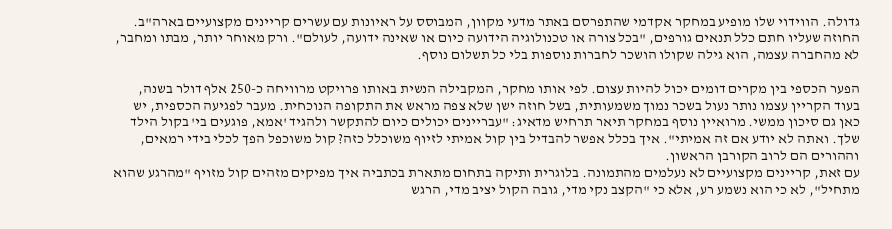גדולה. הווידוי שלו מופיע במחקר אקדמי שהתפרסם באתר מדעי מקוון, המבוסס על ראיונות עם עשרים קריינים מקצועיים בארה"ב. החוזה שעליו חתם כלל תנאים גורפים, "בכל צורה או טכנולוגיה הידועה כיום או שאינה ידועה, לעולם". ורק מאוחר יותר, מבתו ומחבר, לא מהחברה עצמה, הוא גילה שקולו הושכר לחברות נוספות בלי כל תשלום נוסף.

הפער הכספי בין מקרים דומים יכול להיות עצום. לפי אותו מחקר, המקבילה הנשית באותו פרויקט מרוויחה כ-250 אלף דולר בשנה, בעוד הקריין עצמו נותר נעול בשכר נמוך משמעותית, בשל חוזה ישן שלא צפה מראש את התקופה הנוכחית. מעבר לפגיעה הכספית, יש כאן גם סיכון ממשי. מרואיין נוסף במחקר תיאר תרחיש מדאיג: "עבריינים יכולים כיום להתקשר ולהגיד 'אמא, פוגעים בי' בקול הילד שלך. ואתה לא יודע אם זה אמיתי". איך בכלל אפשר להבדיל בין קול אמיתי לזיוף משוכלל כזה? קול משוכפל הפך לכלי בידי רמאים, וההורים הם לרוב הקורבן הראשון.
עם זאת, קריינים מקצועיים לא נעלמים מהתמונה. בלוגרית ותיקה בתחום מתארת בכתביה איך מפיקים מזהים קול מזויף "מהרגע שהוא מתחיל", לא כי הוא נשמע רע, אלא כי "הקצב נקי מדי, גובה הקול יציב מדי, הרגש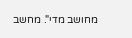מחושב מדי". מחשב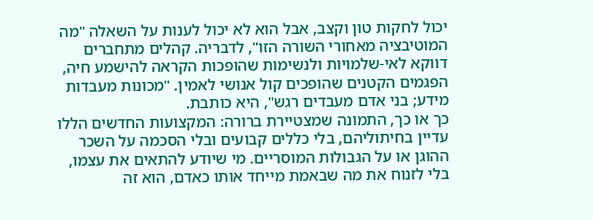יכול לחקות טון וקצב, אבל הוא לא יכול לענות על השאלה "מה המוטיבציה מאחורי השורה הזו", לדבריה. קהלים מתחברים דווקא לאי-שלמויות ולנשימות שהופכות הקראה להישמע חיה, הפגמים הקטנים שהופכים קול אנושי לאמין. "מכונות מעבדות מידע; בני אדם מעבדים רגש", היא כותבת.
כך או כך, התמונה שמצטיירת ברורה: המקצועות החדשים הללו עדיין בחיתוליהם, בלי כללים קבועים ובלי הסכמה על השכר ההוגן או על הגבולות המוסריים. מי שיודע להתאים את עצמו, בלי לזנוח את מה שבאמת מייחד אותו כאדם, הוא זה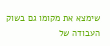שימצא את מקומו גם בשוק העבודה של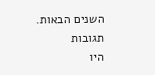השנים הבאות.
תגובות
היו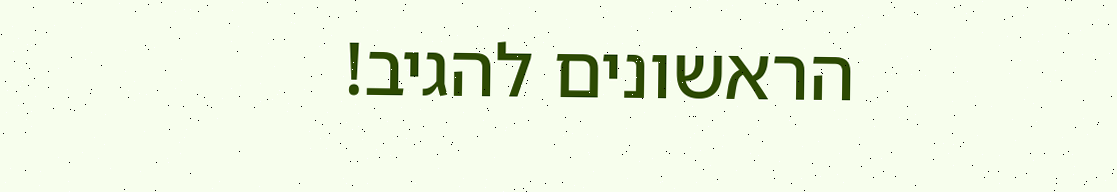הראשונים להגיב!